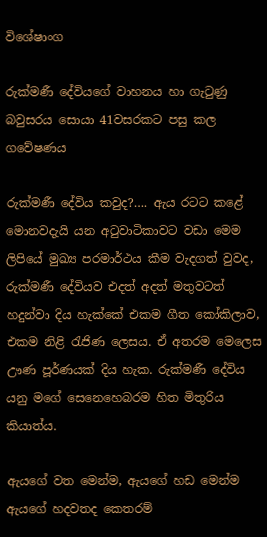විශේෂාංග

රුක්මණී දේවියගේ වාහනය හා ගැටුණු බවුසරය සොයා 41වසරකට පසු කල ගවේෂණය

රුක්මණී දේවිය කවුද?…. ඇය රටට කළේ මොනවදැයි යන අටුවාටිකාවට වඩා මෙම ලිපියේ මුඛ්‍ය පරමාර්ථය කීම වැදගත් වුවද, රුක්මණී දේවියව එදත් අදත් මතුවටත් හදුන්වා දිය හැක්කේ එකම ගීත කෝකිලාව, එකම නිළි රැජිණ ලෙසය. ඒ අතරම මෙලෙස ඌණ පූර්ණයක් දිය හැක. රුක්මණී දේවිය යනු මගේ සෙනෙහෙබරම හිත මිතුරිය කියාත්ය.

ඇයගේ වත මෙන්ම, ඇයගේ හඩ මෙන්ම ඇයගේ හදවතද කෙතරම්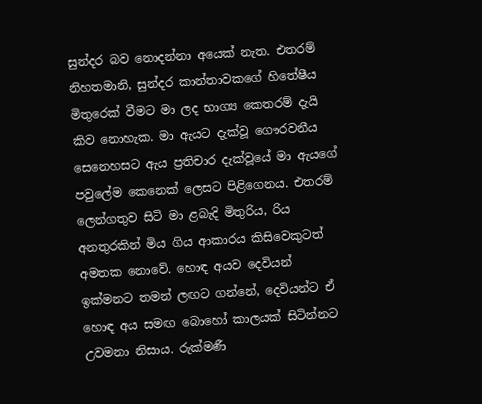සුන්දර බව නොදන්නා අයෙක් නැත. එතරම් නිහතමානි, සුන්දර කාන්තාවකගේ හිතේෂීය මිතුරෙක් වීමට මා ලද භාග්‍ය කෙතරම් දැයි කිව නොහැක. මා ඇයට දැක්වූ ගෞරවනීය සෙනෙහසට ඇය ප්‍රතිචාර දැක්වූයේ මා ඇයගේ පවුලේම කෙනෙක් ලෙසට පිළිගෙනය. එතරම් ලෙන්ගතුව සිටි මා ළබැදි මිතුරිය, රිය අනතුරකින් මිය ගිය ආකාරය කිසිවෙකුටත් අමතක නොවේ. හොඳ අයව දෙවියන් ඉක්මනට තමන් ලඟට ගන්නේ, දෙවියන්ට ඒ හොඳ අය සමඟ බොහෝ කාලයක් සිටින්නට උවමනා නිසාය. රුක්මණී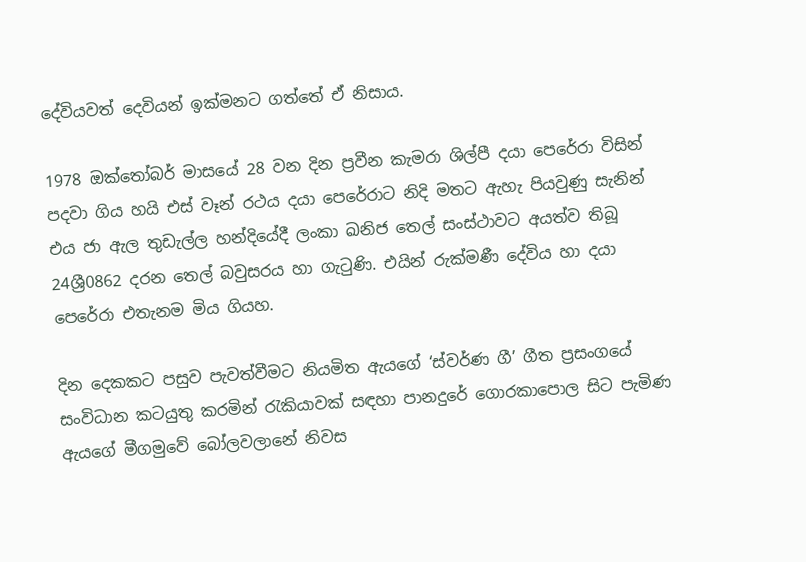දේවියවත් දෙවියන් ඉක්මනට ගත්තේ ඒ නිසාය.

1978 ඔක්තෝබර් මාසයේ 28 වන දින ප්‍රවීන කැමරා ශිල්පී දයා පෙරේරා විසින් පදවා ගිය හයි එස් වෑන් රථය දයා පෙරේරාට නිදි මතට ඇහැ පියවුණු සැනින් එය ජා ඇල තුඩැල්ල හන්දියේදී ලංකා ඛනිජ තෙල් සංස්ථාවට අයත්ව තිබූ 24ශ්‍රී0862 දරන තෙල් බවුසරය හා ගැටුණි. එයින් රුක්මණී දේවිය හා දයා පෙරේරා එතැනම මිය ගියහ.

දින දෙකකට පසුව පැවත්වීමට නියමිත ඇයගේ ‘ස්වර්ණ ගී’ ගීත ප්‍රසංගයේ සංවිධාන කටයුතු කරමින් රැකියාවක් සඳහා පානදුරේ ගොරකාපොල සිට පැමිණ ඇයගේ මීගමුවේ බෝලවලානේ නිවස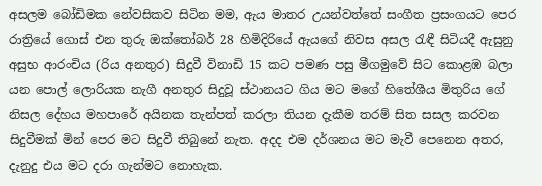අසලම බෝඩිමක නේවසිකව සිටින මම, ඇය මාතර උයන්වත්තේ සංගීත ප්‍රසංගයට පෙර රාත්‍රියේ ගොස් එන තුරු ඔක්තෝබර් 28 හිමිදිරියේ ඇයගේ නිවස අසල රැඳී සිටියදී ඇසුනු අසුභ ආරංචිය (රිය අනතුර) සිදුවී විනාඩි 15 කට පමණ පසු මීගමුවේ සිට කොළඹ බලා යන පොල් ලොරියක නැගී අනතුර සිදුවූ ස්ථානයට ගිය මට මගේ හිතේශීය මිතුරිය ගේ නිසල දේහය මහපාරේ අයිනක තැන්පත් කරලා තියන දැකීම තරම් සිත සසල කරවන සිදුවීමක් මින් පෙර මට සිදුවී තිබුනේ නැත. අදද එම දර්ශනය මට මැවී පෙනෙන අතර, දැනුදු එය මට දරා ගැන්මට නොහැක.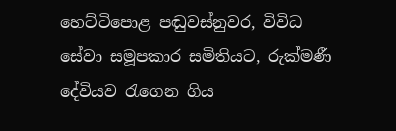හෙට්ටිපොළ පඬුවස්නුවර, විවිධ සේවා සමූපකාර සමිතියට, රුක්මණී දේවියව රැගෙන ගිය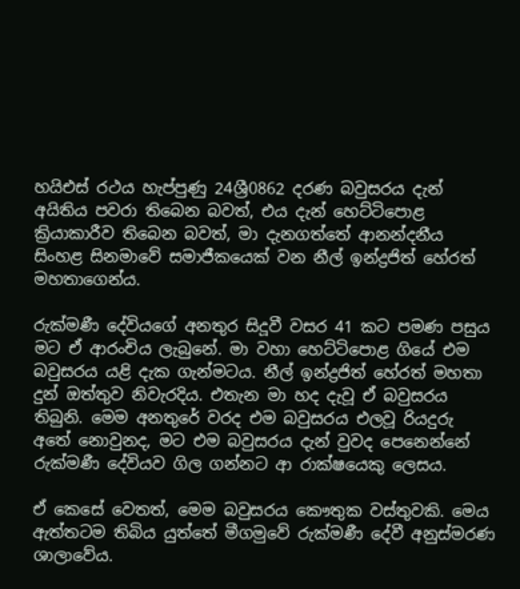හයිඑස් රථය හැප්පුණු 24ශ්‍රී0862 දරණ බවුසරය දැන් අයිතිය පවරා තිබෙන බවත්, එය දැන් හෙට්ටිපොළ ක්‍රියාකාරීව තිබෙන බවත්, මා දැනගත්තේ ආනන්දනීය සිංහළ සිනමාවේ සමාජීකයෙක් වන නීල් ඉන්ද්‍රජිත් හේරත් මහතාගෙන්ය.

රුක්මණී දේවියගේ අනතුර සිදූවී වසර 41 කට පමණ පසුය මට ඒ ආරංචිය ලැබුනේ. මා වහා හෙට්ටිපොළ ගියේ එම බවුසරය යළි දැක ගැන්මටය. නීල් ඉන්ද්‍රජිත් හේරත් මහතා දුන් ඔත්තුව නිවැරදිය. එතැන මා හද දැවූ ඒ බවුසරය තිබුනි. මෙම අනතුරේ වරද එම බවුසරය එලවූ රියදුරු අතේ නොවුනද, මට එම බවුසරය දැන් වුවද පෙනෙන්නේ රුක්මණී දේවියව ගිල ගන්නට ආ රාක්ෂයෙකු ලෙසය.

ඒ කෙසේ වෙතත්, මෙම බවුසරය කෞතුක වස්තුවකි. මෙය ඇත්තටම තිබිය යුත්තේ මීගමුවේ රුක්මණී දේවී අනුස්මරණ ශාලාවේය.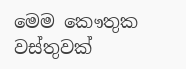මෙම කෞතුක වස්තුවක්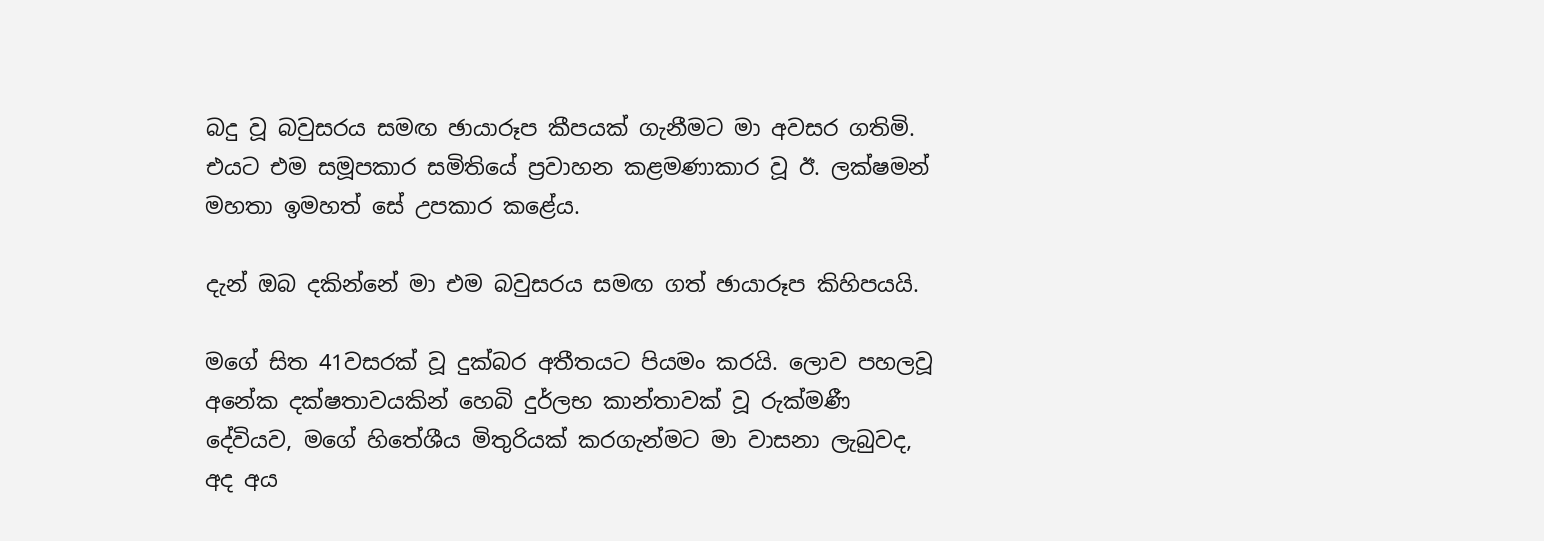බදු වූ බවුසරය සමඟ ඡායාරූප කීපයක් ගැනීමට මා අවසර ගතිමි. එයට එම සමූපකාර සමිතියේ ප්‍රවාහන කළමණාකාර වූ ඊ. ලක්ෂමන් මහතා ඉමහත් සේ උපකාර කළේය.

දැන් ඔබ දකින්නේ මා එම බවුසරය සමඟ ගත් ඡායාරූප කිහිපයයි.

මගේ සිත 41වසරක් වූ දුක්බර අතීතයට පියමං කරයි. ලොව පහලවූ අනේක දක්ෂතාවයකින් හෙබි දුර්ලභ කාන්තාවක් වූ රුක්මණී දේවියව, මගේ හිතේශීය මිතුරියක් කරගැන්මට මා වාසනා ලැබුවද, අද අය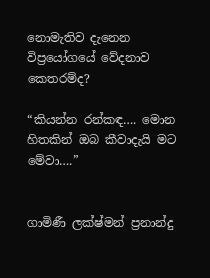නොමැතිව දැනෙන විප්‍රයෝගයේ වේදනාව කෙතරම්ද?

“කියන්න රන්කඳ…. මොන හිතකින් ඔබ කීවාදැයි මට මේවා….”


ගාමිණී ලක්ෂ්මන් ප්‍රනාන්දු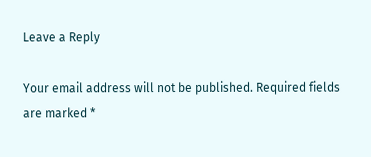Leave a Reply

Your email address will not be published. Required fields are marked *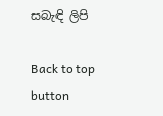සබැඳි ලිපි

Back to top button